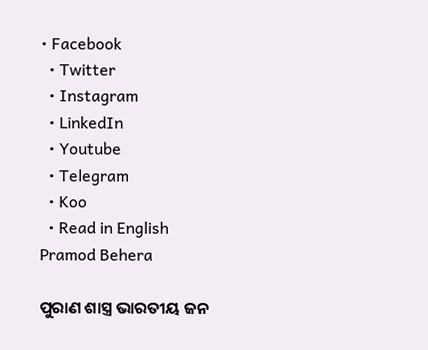• Facebook
  • Twitter
  • Instagram
  • LinkedIn
  • Youtube
  • Telegram
  • Koo
  • Read in English
Pramod Behera

ପୁରାଣ ଶାସ୍ତ୍ର ଭାରତୀୟ ଜନ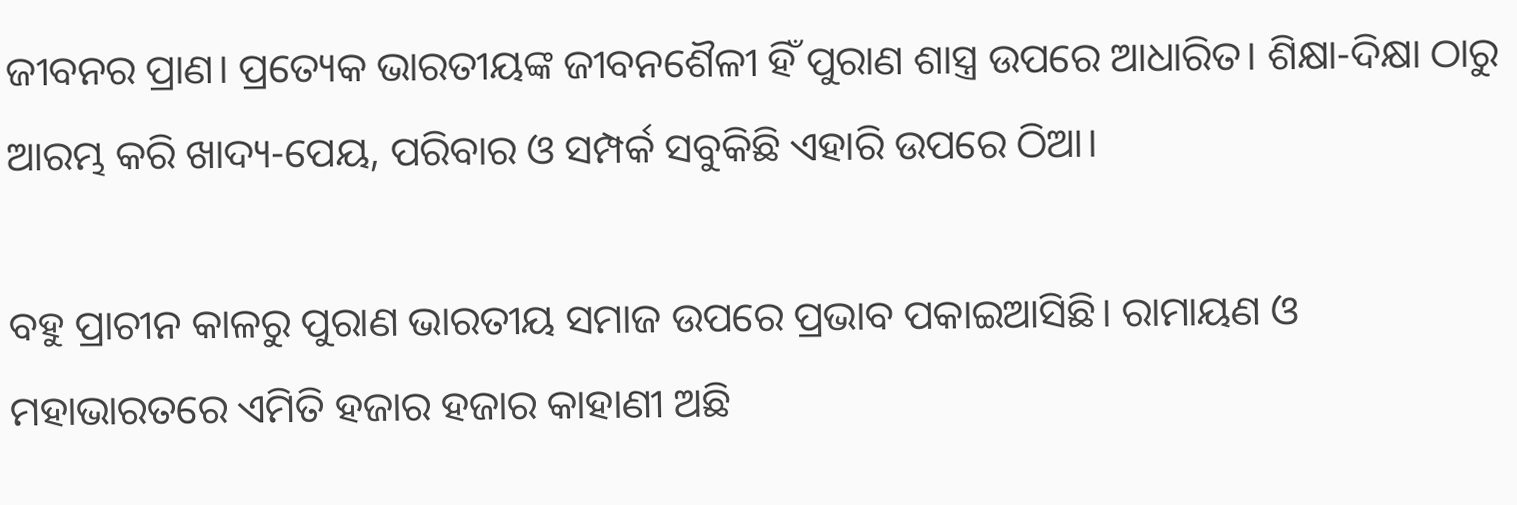ଜୀବନର ପ୍ରାଣ। ପ୍ରତ୍ୟେକ ଭାରତୀୟଙ୍କ ଜୀବନଶୈଳୀ ହିଁ ପୁରାଣ ଶାସ୍ତ୍ର ଉପରେ ଆଧାରିତ। ଶିକ୍ଷା-ଦିକ୍ଷା ଠାରୁ ଆରମ୍ଭ କରି ଖାଦ୍ୟ-ପେୟ, ପରିବାର ଓ ସମ୍ପର୍କ ସବୁକିଛି ଏହାରି ଉପରେ ଠିଆ।

ବହୁ ପ୍ରାଚୀନ କାଳରୁ ପୁରାଣ ଭାରତୀୟ ସମାଜ ଉପରେ ପ୍ରଭାବ ପକାଇଆସିଛି। ରାମାୟଣ ଓ ମହାଭାରତରେ ଏମିତି ହଜାର ହଜାର କାହାଣୀ ଅଛି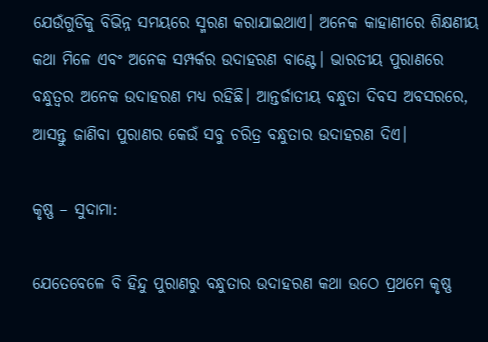ଯେଉଁଗୁଡିକୁ ବିଭିନ୍ନ ସମୟରେ ସ୍ମରଣ କରାଯାଇଥାଏ। ଅନେକ କାହାଣୀରେ ଶିକ୍ଷଣୀୟ କଥା ମିଳେ ଏବଂ ଅନେକ ସମ୍ପର୍କର ଉଦାହରଣ ବାଣ୍ଟେ। ଭାରତୀୟ ପୁରାଣରେ ବନ୍ଧୁତ୍ୱର ଅନେକ ଉଦାହରଣ ମଧ୍ୟ ରହିଛି। ଆନ୍ତର୍ଜାତୀୟ ବନ୍ଧୁତା ଦିବସ ଅବସରରେ, ଆସନ୍ତୁ ଜାଣିବା ପୁରାଣର କେଉଁ ସବୁ ଚରିତ୍ର ବନ୍ଧୁତାର ଉଦାହରଣ ଦିଏ।

କୃଷ୍ଣ – ସୁଦାମା:

ଯେତେବେଳେ ବି ହିନ୍ଦୁ ପୁରାଣରୁ ବନ୍ଧୁତାର ଉଦାହରଣ କଥା ଉଠେ ପ୍ରଥମେ କୃଷ୍ଣ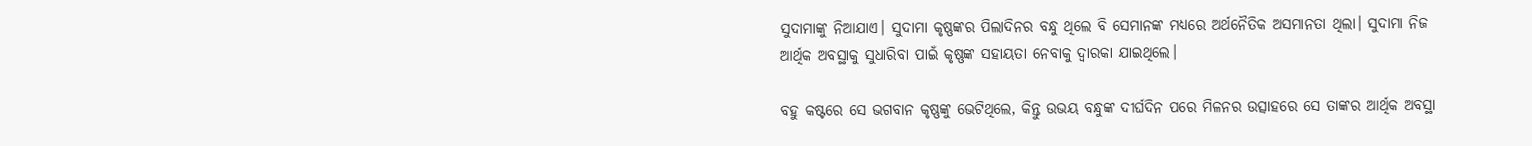ସୁଦାମାଙ୍କୁ ନିଆଯାଏ। ସୁଦାମା କୃଷ୍ଣଙ୍କର ପିଲାଦିନର ବନ୍ଧୁ ଥିଲେ ବି ସେମାନଙ୍କ ମଧ୍ୟରେ ଅର୍ଥନୈତିକ ଅସମାନତା ଥିଲା। ସୁଦାମା ନିଜ ଆର୍ଥିକ ଅବସ୍ଥାକୁ ସୁଧାରିବା ପାଇଁ କୃଷ୍ଣଙ୍କ ସହାୟତା ନେବାକୁ ଦ୍ୱାରକା ଯାଇଥିଲେ।

ବହୁ କଷ୍ଟରେ ସେ ଭଗବାନ କୃଷ୍ଣଙ୍କୁ ଭେଟିଥିଲେ, କିନ୍ତୁ ଉଭୟ ବନ୍ଧୁଙ୍କ ଦୀର୍ଘଦିନ ପରେ ମିଳନର ଉତ୍ସାହରେ ସେ ତାଙ୍କର ଆର୍ଥିକ ଅବସ୍ଥା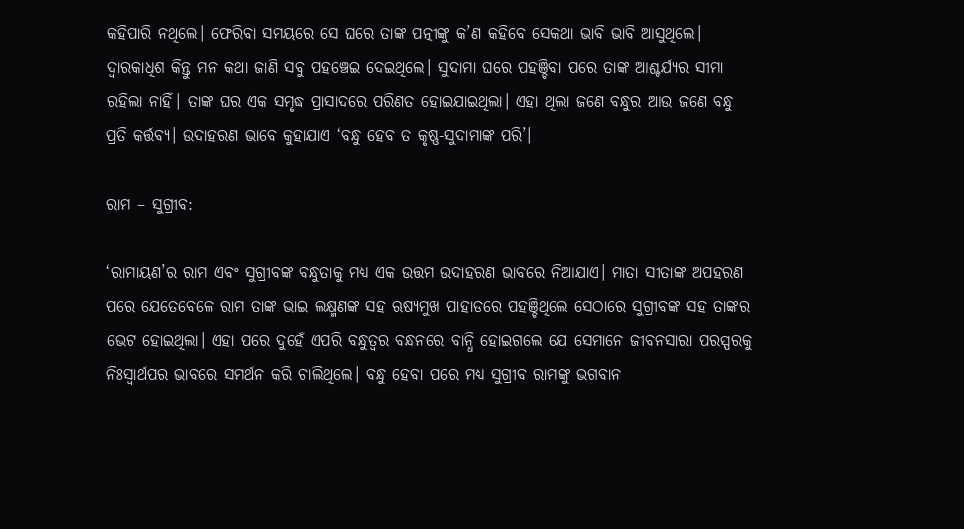କହିପାରି ନଥିଲେ। ଫେରିବା ସମୟରେ ସେ ଘରେ ତାଙ୍କ ପତ୍ନୀଙ୍କୁ କ’ଣ କହିବେ ସେକଥା ଭାବି ଭାବି ଆସୁଥିଲେ। ଦ୍ୱାରକାଧିଶ କିନ୍ତୁ ମନ କଥା ଜାଣି ସବୁ ପହଞ୍ଚେଇ ଦେଇଥିଲେ। ସୁଦାମା ଘରେ ପହଞ୍ଚିବା ପରେ ତାଙ୍କ ଆଶ୍ଚର୍ଯ୍ୟର ସୀମା ରହିଲା ନାହିଁ। ତାଙ୍କ ଘର ଏକ ସମୃଦ୍ଧ ପ୍ରାସାଦରେ ପରିଣତ ହୋଇଯାଇଥିଲା। ଏହା ଥିଲା ଜଣେ ବନ୍ଧୁର ଆଉ ଜଣେ ବନ୍ଧୁ ପ୍ରତି କର୍ତ୍ତବ୍ୟ। ଉଦାହରଣ ଭାବେ କୁହାଯାଏ ‘ବନ୍ଧୁ ହେବ ତ କୃଷ୍ଣ-ସୁଦାମାଙ୍କ ପରି’।

ରାମ – ସୁଗ୍ରୀବ:

‘ରାମାୟଣ’ର ରାମ ଏବଂ ସୁଗ୍ରୀବଙ୍କ ବନ୍ଧୁତାକୁ ମଧ୍ୟ ଏକ ଉତ୍ତମ ଉଦାହରଣ ଭାବରେ ନିଆଯାଏ। ମାତା ସୀତାଙ୍କ ଅପହରଣ ପରେ ଯେତେବେଳେ ରାମ ତାଙ୍କ ଭାଇ ଲକ୍ଷ୍ମଣଙ୍କ ସହ ଋଷ୍ୟମୁଖ ପାହାଡରେ ପହଞ୍ଚିଥିଲେ ସେଠାରେ ସୁଗ୍ରୀବଙ୍କ ସହ ତାଙ୍କର ଭେଟ ହୋଇଥିଲା। ଏହା ପରେ ଦୁହେଁ ଏପରି ବନ୍ଧୁତ୍ୱର ବନ୍ଧନରେ ବାନ୍ଧି ହୋଇଗଲେ ଯେ ସେମାନେ ଜୀବନସାରା ପରସ୍ପରକୁ ନିଃସ୍ୱାର୍ଥପର ଭାବରେ ସମର୍ଥନ କରି ଚାଲିଥିଲେ। ବନ୍ଧୁ ହେବା ପରେ ମଧ୍ୟ ସୁଗ୍ରୀବ ରାମଙ୍କୁ ଭଗବାନ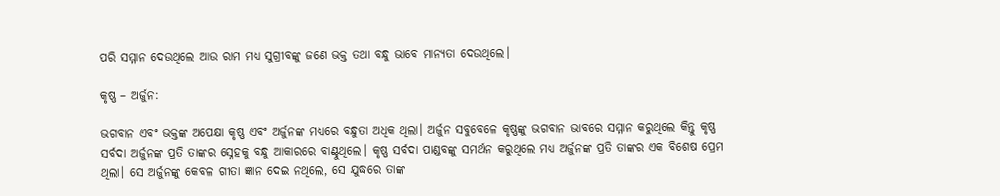ପରି ସମ୍ମାନ ଦେଉଥିଲେ ଆଉ ରାମ ମଧ୍ୟ ସୁଗ୍ରୀବଙ୍କୁ ଜଣେ ଭକ୍ତ ତଥା ବନ୍ଧୁ ଭାବେ ମାନ୍ୟତା ଦେଉଥିଲେ।

କୃଷ୍ଣ – ଅର୍ଜୁନ:

ଭଗବାନ ଏବଂ ଭକ୍ତଙ୍କ ଅପେକ୍ଷା କୃଷ୍ଣ ଏବଂ ଅର୍ଜୁନଙ୍କ ମଧ୍ୟରେ ବନ୍ଧୁତା ଅଧିକ ଥିଲା। ଅର୍ଜୁନ ସବୁବେଳେ କୃଷ୍ଣଙ୍କୁ ଭଗବାନ ଭାବରେ ସମ୍ମାନ କରୁଥିଲେ କିନ୍ତୁ କୃଷ୍ଣ ସର୍ବଦା ଅର୍ଜୁନଙ୍କ ପ୍ରତି ତାଙ୍କର ସ୍ନେହକୁ ବନ୍ଧୁ ଆକାରରେ ବାଣ୍ଟୁଥିଲେ। କୃଷ୍ଣ ସର୍ବଦା ପାଣ୍ଡବଙ୍କୁ ସମର୍ଥନ କରୁଥିଲେ ମଧ୍ୟ ଅର୍ଜୁନଙ୍କ ପ୍ରତି ତାଙ୍କର ଏକ ବିଶେଷ ପ୍ରେମ ଥିଲା। ସେ ଅର୍ଜୁନଙ୍କୁ କେବଳ ଗୀତା ଜ୍ଞାନ ଦେଇ ନଥିଲେ, ସେ ଯୁଦ୍ଧରେ ତାଙ୍କ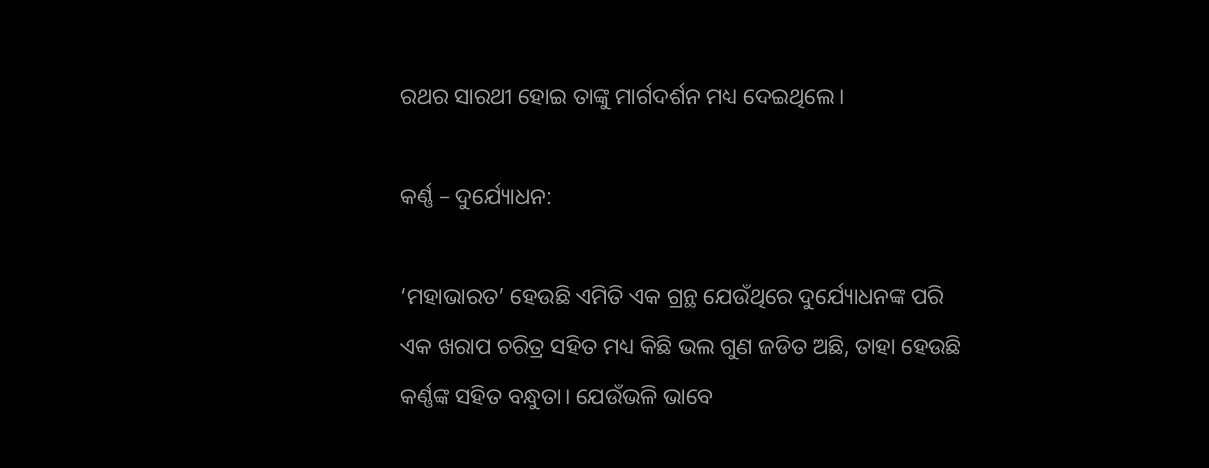ରଥର ସାରଥୀ ହୋଇ ତାଙ୍କୁ ମାର୍ଗଦର୍ଶନ ମଧ୍ୟ ଦେଇଥିଲେ।

କର୍ଣ୍ଣ – ଦୁର୍ଯ୍ୟୋଧନ:

‘ମହାଭାରତ’ ହେଉଛି ଏମିତି ଏକ ଗ୍ରନ୍ଥ ଯେଉଁଥିରେ ଦୁର୍ଯ୍ୟୋଧନଙ୍କ ପରି ଏକ ଖରାପ ଚରିତ୍ର ସହିତ ମଧ୍ୟ କିଛି ଭଲ ଗୁଣ ଜଡିତ ଅଛି, ତାହା ହେଉଛି କର୍ଣ୍ଣଙ୍କ ସହିତ ବନ୍ଧୁତା। ଯେଉଁଭଳି ଭାବେ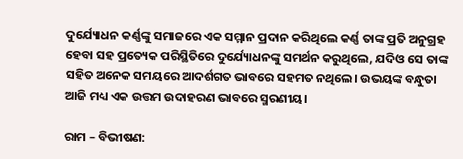ଦୁର୍ଯ୍ୟୋଧନ କର୍ଣ୍ଣଙ୍କୁ ସମାଜରେ ଏକ ସମ୍ମାନ ପ୍ରଦାନ କରିଥିଲେ କର୍ଣ୍ଣ ତାଙ୍କ ପ୍ରତି ଅନୁଗ୍ରହ ହେବା ସହ ପ୍ରତ୍ୟେକ ପରିସ୍ଥିତିରେ ଦୁର୍ଯ୍ୟୋଧନଙ୍କୁ ସମର୍ଥନ କରୁଥିଲେ, ଯଦିଓ ସେ ତାଙ୍କ ସହିତ ଅନେକ ସମୟରେ ଆଦର୍ଶଗତ ଭାବରେ ସହମତ ନଥିଲେ। ଉଭୟଙ୍କ ବନ୍ଧୁତା ଆଜି ମଧ୍ୟ ଏକ ଉତ୍ତମ ଉଦାହରଣ ଭାବରେ ସ୍ମରଣୀୟ।

ରାମ – ବିଭୀଷଣ: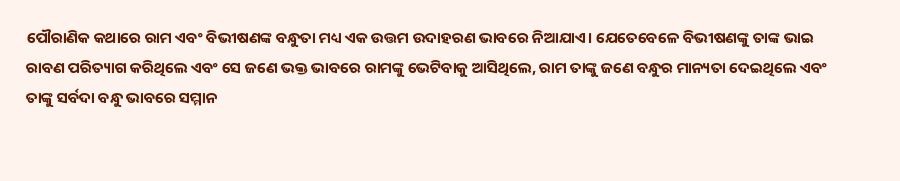ପୌରାଣିକ କଥାରେ ରାମ ଏବଂ ବିଭୀଷଣଙ୍କ ବନ୍ଧୁତା ମଧ୍ୟ ଏକ ଉତ୍ତମ ଉଦାହରଣ ଭାବରେ ନିଆଯାଏ। ଯେତେବେଳେ ବିଭୀଷଣଙ୍କୁ ତାଙ୍କ ଭାଇ ରାବଣ ପରିତ୍ୟାଗ କରିଥିଲେ ଏବଂ ସେ ଜଣେ ଭକ୍ତ ଭାବରେ ରାମଙ୍କୁ ଭେଟିବାକୁ ଆସିଥିଲେ, ରାମ ତାଙ୍କୁ ଜଣେ ବନ୍ଧୁର ମାନ୍ୟତା ଦେଇଥିଲେ ଏବଂ ତାଙ୍କୁ ସର୍ବଦା ବନ୍ଧୁ ଭାବରେ ସମ୍ମାନ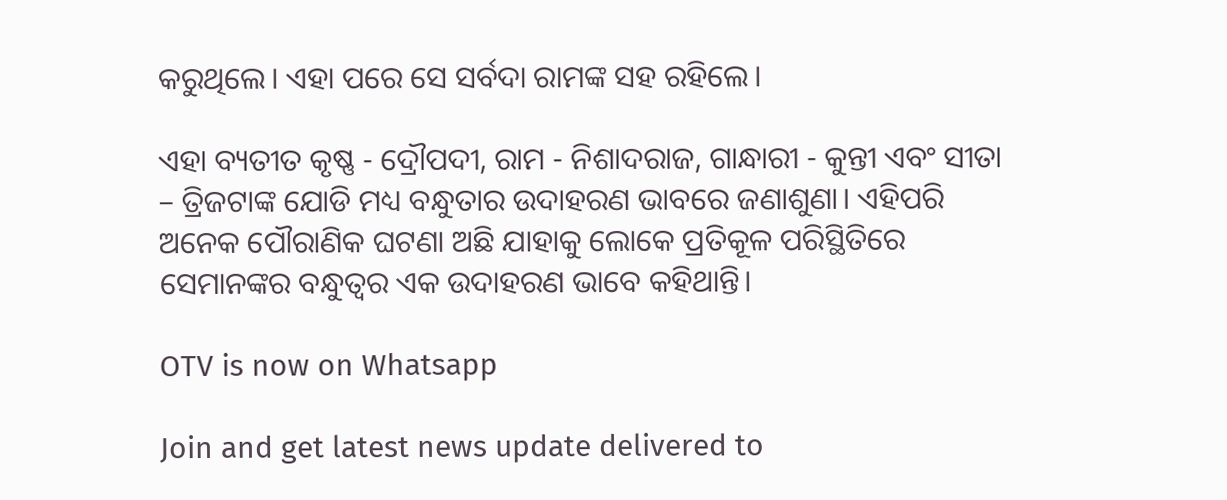କରୁଥିଲେ। ଏହା ପରେ ସେ ସର୍ବଦା ରାମଙ୍କ ସହ ରହିଲେ।

ଏହା ବ୍ୟତୀତ କୃଷ୍ଣ - ଦ୍ରୌପଦୀ, ରାମ - ନିଶାଦରାଜ, ଗାନ୍ଧାରୀ - କୁନ୍ତୀ ଏବଂ ସୀତା – ତ୍ରିଜଟାଙ୍କ ଯୋଡି ମଧ୍ୟ ବନ୍ଧୁତାର ଉଦାହରଣ ଭାବରେ ଜଣାଶୁଣା। ଏହିପରି ଅନେକ ପୌରାଣିକ ଘଟଣା ଅଛି ଯାହାକୁ ଲୋକେ ପ୍ରତିକୂଳ ପରିସ୍ଥିତିରେ ସେମାନଙ୍କର ବନ୍ଧୁତ୍ୱର ଏକ ଉଦାହରଣ ଭାବେ କହିଥାନ୍ତି।

OTV is now on Whatsapp

Join and get latest news update delivered to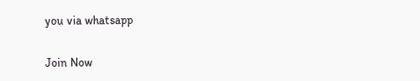you via whatsapp

Join Now